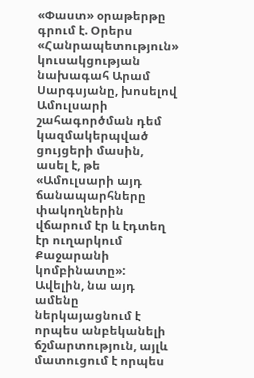«Փաստ» օրաթերթը գրում է. Օրերս «Հանրապետություն» կուսակցության նախագահ Արամ Սարգսյանը, խոսելով Ամուլսարի շահագործման դեմ կազմակերպված ցույցերի մասին, ասել է, թե «Ամուլսարի այդ ճանապարհները փակողներին վճարում էր և էդտեղ էր ուղարկում Քաջարանի կոմբինատը»: Ավելին, նա այդ ամենը ներկայացնում է որպես անբեկանելի ճշմարտություն, այլև մատուցում է որպես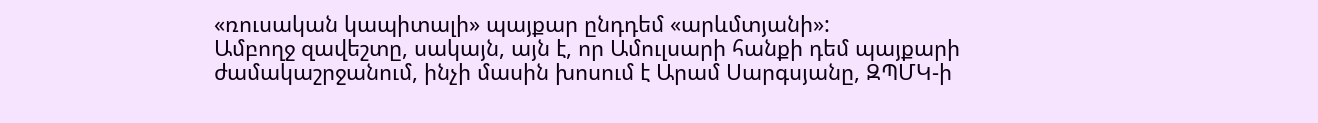«ռուսական կապիտալի» պայքար ընդդեմ «արևմտյանի»:
Ամբողջ զավեշտը, սակայն, այն է, որ Ամուլսարի հանքի դեմ պայքարի ժամակաշրջանում, ինչի մասին խոսում է Արամ Սարգսյանը, ԶՊՄԿ-ի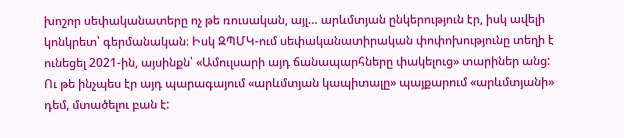խոշոր սեփականատերը ոչ թե ռուսական, այլ… արևմտյան ընկերություն էր, իսկ ավելի կոնկրետ՝ գերմանական։ Իսկ ԶՊՄԿ-ում սեփականատիրական փոփոխությունը տեղի է ունեցել 2021-ին, այսինքն՝ «Ամուլսարի այդ ճանապարհները փակելուց» տարիներ անց: Ու թե ինչպես էր այդ պարագայում «արևմտյան կապիտալը» պայքարում «արևմտյանի» դեմ, մտածելու բան է: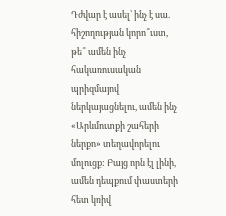Դժվար է ասել՝ ինչ է սա. հիշողության կորո՞ւստ, թե՞ ամեն ինչ հակառուսական պրիզմայով ներկայացնելու, ամեն ինչ «Արևմուտքի շահերի ներքո» տեղավորելու մոլուցք: Բայց որն էլ լինի, ամեն դեպքում փաստերի հետ կռիվ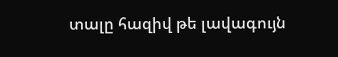տալը հազիվ թե լավագույն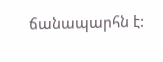ճանապարհն է: